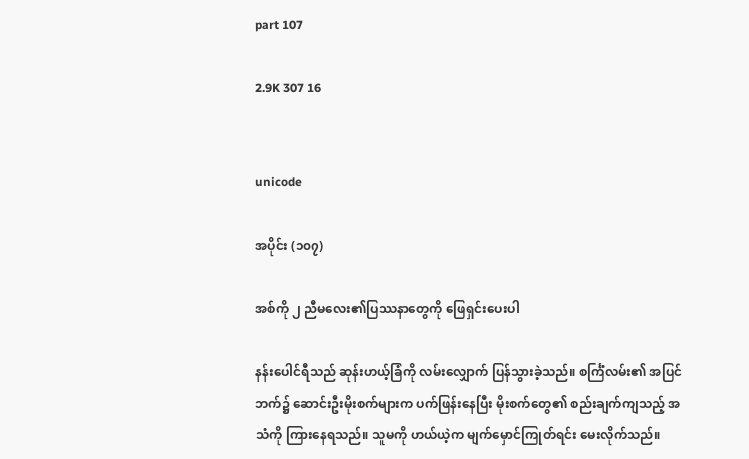part 107

2.9K 307 16


unicode

အပိုင်း (၁၀၇)

အစ်ကို ၂ ညီမလေး၏ပြဿနာတွေကို ဖြေရှင်းပေးပါ

နန်းပေါင်ရီသည် ဆုန်းဟယ့်ခြံကို လမ်းလျှောက် ပြန်သွားခဲ့သည်။ စင်္ကြံလမ်း၏ အပြင်ဘက်၌ ဆောင်းဦးမိုးစက်များက ပက်ဖြန်းနေပြီး မိုးစက်တွေ၏ စည်းချက်ကျသည့် အသံကို ကြားနေရသည်။ သူမကို ဟယ်ယဲ့က မျက်မှောင်ကြုတ်ရင်း မေးလိုက်သည်။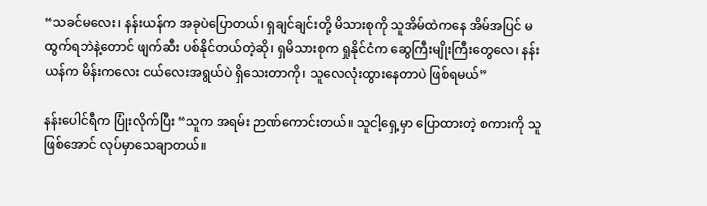“သခင်မလေး၊ နန်းယန်က အခုပဲပြောတယ်၊ ရှချင်ချင်းတို့ မိသားစုကို သူအိမ်ထဲကနေ အိမ်အပြင် မထွက်ရဘဲနဲ့တောင် ဖျက်ဆီး ပစ်နိုင်တယ်တဲ့ဆို၊ ရှမိသားစုက ရှုနိုင်ငံက ဆွေကြီးမျိုးကြီးတွေလေ၊ နန်းယန်က မိန်းကလေး ငယ်လေးအရွယ်ပဲ ရှိသေးတာကို၊ သူလေလုံးထွားနေတာပဲ ဖြစ်ရမယ်”

နန်းပေါင်ရီက ပြုံးလိုက်ပြီး “သူက အရမ်း ဉာဏ်ကောင်းတယ်။ သူငါ့ရှေ့မှာ ပြောထားတဲ့ စကားကို သူဖြစ်အောင် လုပ်မှာသေချာတယ်။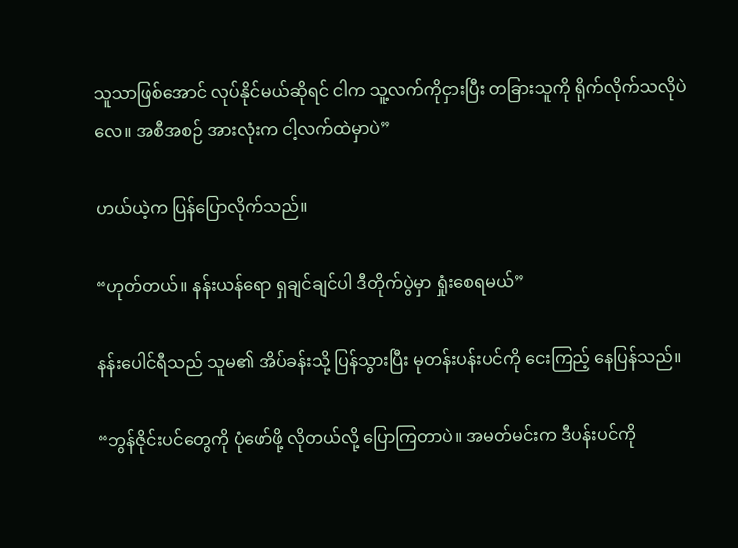သူသာဖြစ်အောင် လုပ်နိုင်မယ်ဆိုရင် ငါက သူ့လက်ကိုငှားပြီး တခြားသူကို ရိုက်လိုက်သလိုပဲလေ။ အစီအစဉ် အားလုံးက ငါ့လက်ထဲမှာပဲ”

ဟယ်ယဲ့က ပြန်ပြောလိုက်သည်။

“ဟုတ်တယ်။ နန်းယန်ရော ရှချင်ချင်ပါ ဒီတိုက်ပွဲမှာ ရှုံးစေရမယ်”

နန်းပေါင်ရီသည် သူမ၏ အိပ်ခန်းသို့ ပြန်သွားပြီး မုတန်းပန်းပင်ကို ငေးကြည့် နေပြန်သည်။

“ဘွန်ဇိုင်းပင်တွေကို ပုံဖော်ဖို့ လိုတယ်လို့ ပြောကြတာပဲ။ အမတ်မင်းက ဒီပန်းပင်ကို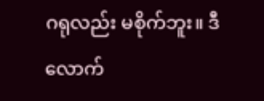ဂရုလည်း မစိုက်ဘူး။ ဒီလောက်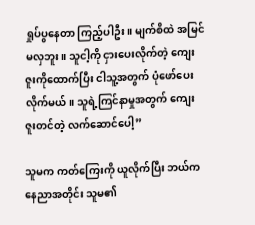ရှုပ်ပွ‌နေတာ ကြည့်ပါဦး။ မျက်စိထဲ အမြင်မလှဘူး။ သူငါ့ကို ငှားပေးလိုက်တဲ့ ကျေးဇူးကိုထောက်ပြီး ငါသူ့အတွက် ပုံဖော်ပေးလိုက်မယ်။ သူရဲ့ကြင်နာမှုအတွက် ကျေးဇူးတင်တဲ့ လက်ဆောင်ပေါ့”

သူမက ကတ်ကြေးကို ယူလိုက်ပြီး ဘယ်ကနေညာအတိုင်း သူမ၏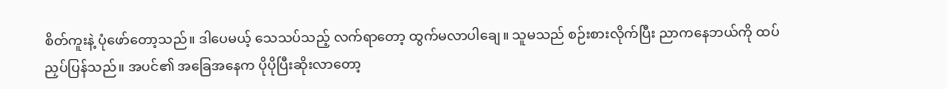စိတ်ကူးနဲ့ ပုံဖော်တော့သည်။ ဒါပေမယ့် သေသပ်သည့် လက်ရာတော့ ထွက်မလာပါချေ။ သူမသည် စဉ်းစားလိုက်ပြီး ညာကနေဘယ်ကို ထပ်ညှပ်ပြန်သည်။ အပင်၏ အခြေအနေက ပိုပိုပြီးဆိုးလာတော့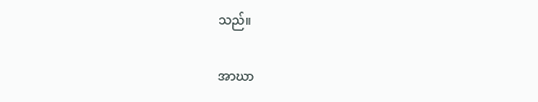သည်။

အာဃာ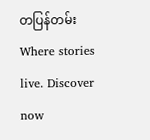တပြန်တမ်းWhere stories live. Discover now